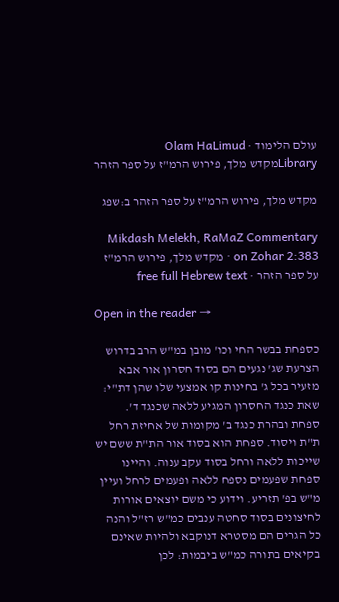עולם הלימוד · Olam HaLimud
Libraryמקדש מלך, פירוש הרמ"ז על ספר הזהר

מקדש מלך, פירוש הרמ"ז על ספר הזהר ב:שפג

Mikdash Melekh, RaMaZ Commentary on Zohar 2:383 · מקדש מלך, פירוש הרמ"ז על ספר הזהר · free full Hebrew text

Open in the reader →

כספחת בבשר החי וכו' מובן במ"ש הרב בדרוש הצרעת שג' נגעים הם בסוד חסרון אור אבא מזעיר בכל ג' בחינות קו אמצעי שלו שהן דת"י: שאת כנגד החסרון המגיע ללאה שכנגד ד'. ספחת ובהרת כנגד ב' מקומות של אחיזת רחל ת"ת ויסוד. ספחת הוא בסוד אור הת"ת ששם יש שייכות ללאה ורחל בסוד עקב ענוה. והיינו ספחת שפעמים נספח ללאה ופעמים לרחל ועיין מ"ש בפ' תזריע. וידוע כי משם יוצאים אורות לחיצונים בסוד סחטה ענבים כמ"ש רז"ל והנה כל הגרים הם מסטרא דנוקבא ולהיות שאינם בקיאים בתורה כמ"ש ביבמות: לכן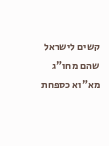קשים לישראל שהם מחו"ג מא"וא כספחת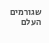שגורמים העלם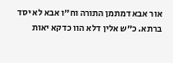אור אבא דמתמן התורה וח"ו אבא לא יסד ברתא. כ"ש אלין דלא הוו כדקא יאות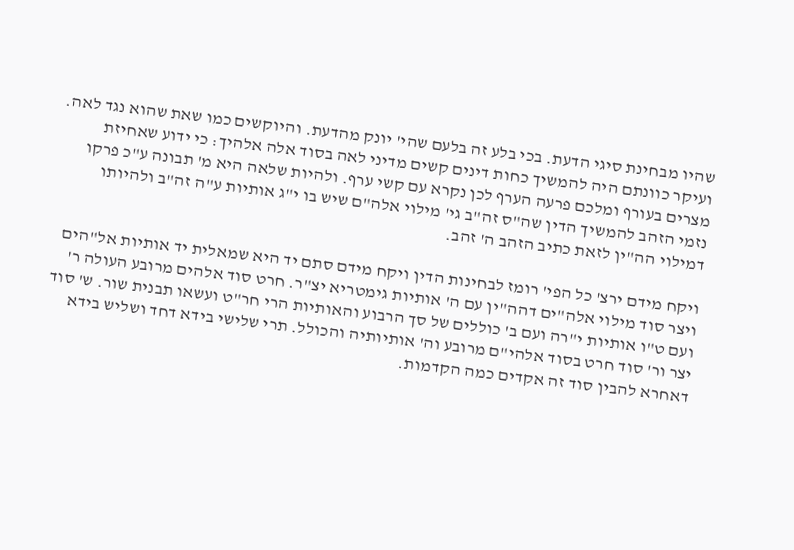שהיו מבחינת סיגי הדעת. בכי בלע זה בלעם שהי' יונק מהדעת. והיוקשים כמו שאת שהוא נגד לאה. ועיקר כוונתם היה להמשיך כחות דינים קשים מדיני לאה בסוד אלה אלהיך: כי ידוע שאחיזת מצרים בעורף ומלכם פרעה הערף לכן נקרא עם קשי ערף. ולהיות שלאה היא מ' תבונה ע"כ פרקו נזמי הזהב להמשיך הדין שה"ס זה"ב גי' מילוי אלה"ם שיש בו י"ג אותיות ע"ה זה"ב ולהיותו דמילוי הה"ין לזאת כתיב הזהב ה' זהב.

ויקח מידם ירצ' כל הפי' רומז לבחינות הדין ויקח מידם סתם יד היא שמאלית יד אותיות אל"הים ויצר סוד מילוי אלה"ים דהה"ין עם ה' אותיות גימטריא יצ"ר. חרט סוד אלהים מרובע העולה ר' ועם ט"ו אותיות י"רה ועם ב' כוללים של סך הרבוע והאותיות הרי חר"ט ועשאו תבנית שור. ש' סוד יצר ור' סוד חרט בסוד אלהי"ם מרובע וה' אותיותיה והכולל. תרי שלישי בידא דחד ושליש בידא דאחרא להבין סוד זה אקדים כמה הקדמות.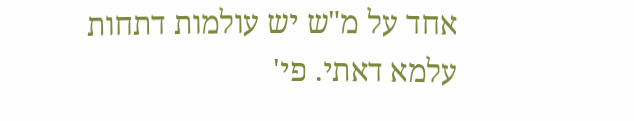אחד על מ"ש יש עולמות דתחות עלמא דאתי. פי'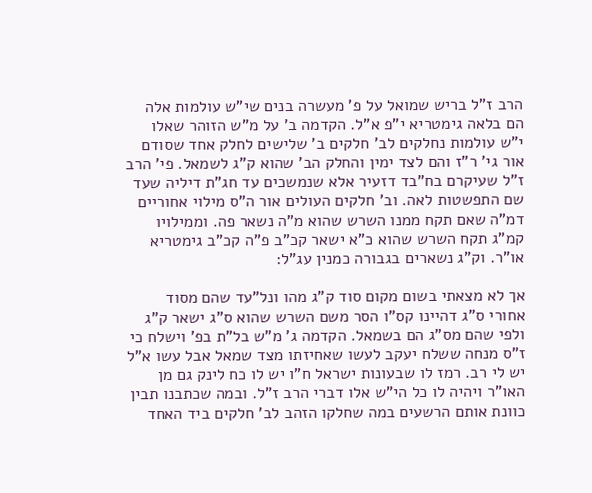הרב ז"ל בריש שמואל על פ' מעשרה בנים שי"ש עולמות אלה הם בלאה גימטריא י"פ א"ל. הקדמה ב' על מ"ש הזוהר שאלו י"ש עולמות נחלקים לב' חלקים ב' שלישים לחלק אחד שסודם אור גי' ר"ז והם לצד ימין והחלק הב' שהוא ק"ג לשמאל. פי' הרב ז"ל שעיקרם בח"בד דזעיר אלא שנמשכים עד חג"ת דיליה שעד שם התפשטות לאה. וב' חלקים העולים אור ה"ס מילוי אחוריים דמ"ה שאם תקח ממנו השרש שהוא מ"ה נשאר פה. וממילויו קמ"ג תקח השרש שהוא כ"א ישאר קכ"ב פ"ה קכ"ב גימטריא או"ר. וק"ג נשארים בגבורה כמנין עג"ל:

אך לא מצאתי בשום מקום סוד ק"ג מהו ונל"עד שהם מסוד אחורי ס"ג דהיינו קס"ו הסר משם השרש שהוא ס"ג ישאר ק"ג ולפי שהם מס"ג הם בשמאל. הקדמה ג' מ"ש בל"ת בפ' וישלח כי ז"ס מנחה ששלח יעקב לעשו שאחיזתו מצד שמאל אבל עשו א"ל יש לי רב. רמז לו שבעונות ישראל ח"ו יש לו כח לינק גם מן האו"ר ויהיה לו כל הי"ש אלו דברי הרב ז"ל. ובמה שכתבנו תבין כוונת אותם הרשעים במה שחלקו הזהב לב' חלקים ביד האחד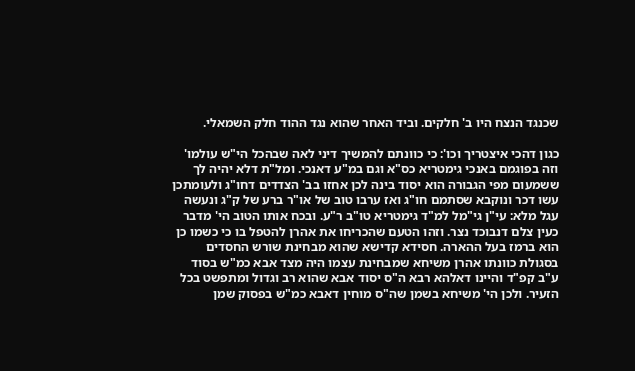שכנגד הנצח היו ב' חלקים. וביד האחר שהוא נגד ההוד חלק השמאלי.

כגון דהכי איצטריך וכו': כי כוונתם להמשיך דיני לאה שבהכל הי"ש עולמו' וזה בפוגמם באנכי גימטריא כס"א וגם במ"ע דאנכי. ומל"ת דלא יהיה לך ששמעום מפי הגבורה הוא יסוד בינה לכן אחזו בב' הצדדים דחו"ג ולעומתכן עשו דכר ונוקבא שסתמם חו"ג ואז ערבו טוב של או"ר ברע של ק"ג ונעשה עגל מלא: עי"ן גי"מל למ"ד גימטריא טו"ב ר"ע. ובכח אותו הטוב הי' מדבר כעין צלם דנבוכד נצר. וזהו הטעם שהכריחו את אהרן להטפל בו כי כשמו כן הוא ברמז בעל ההארה. חסידא קדישא שהוא מבחינת שורש החסדים בסגולת כוונתו אהרן משיחא שמבחינת עצמו היה מצד אבא כמ"ש בסוד ע"ב קפ"ד והיינו דאלהא רבא ה"ס יסוד אבא שהוא רב וגדול ומתפשט בכל הזעיר. ולכן הי' משיחא בשמן שה"ס מוחין דאבא כמ"ש בפסוק שמן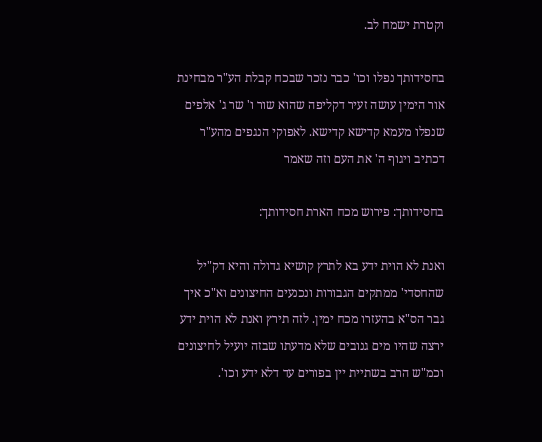וקטרת ישמח לב.

בחסידותך נפלו וכו' כבר נזכר שבכח קבלת הע"ר מבחינת אור הימין עושה זעיר דקליפה שהוא שור ו' שר ג' אלפים שנפלו מעמא קדישא קדישא. לאפוקי הנגפים מהע"ר דכתיב ויגוף ה' את העם וזה שאמר

בחסידותך: פירוש מכח הארת חסידותך:

ואנת לא הוית ידע בא לתרץ קושיא גדולה והיא דק"יל שהחסדי' ממתקים הגבורות ונכנעים החיצונים וא"כ איך גבר הס"א בהעזרו מכח ימין. לזה תירץ ואנת לא הוית ידע ירצה שהיו מים גנובים שלא מדעתו שבזה יועיל לחיצונים וכמ"ש הרב בשתיית יין בפורים עד דלא ידע וכו'.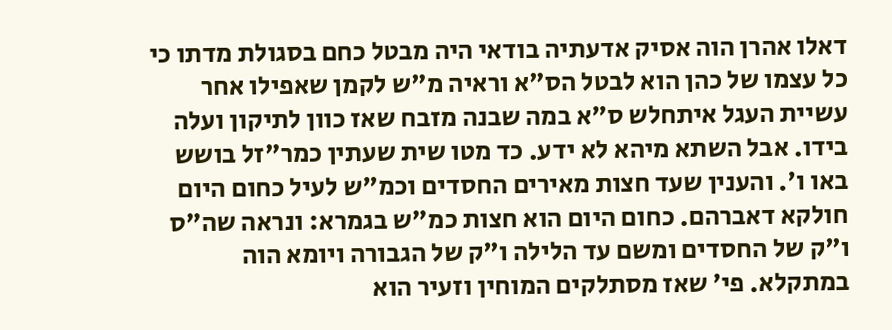דאלו אהרן הוה אסיק אדעתיה בודאי היה מבטל כחם בסגולת מדתו כי כל עצמו של כהן הוא לבטל הס"א וראיה מ"ש לקמן שאפילו אחר עשיית העגל איתחלש ס"א במה שבנה מזבח שאז כוון לתיקון ועלה בידו. אבל השתא מיהא לא ידע. כד מטו שית שעתין כמר"זל בושש באו ו'. והענין שעד חצות מאירים החסדים וכמ"ש לעיל כחום היום חולקא דאברהם. כחום היום הוא חצות כמ"ש בגמרא: ונראה שה"ס ו"ק של החסדים ומשם עד הלילה ו"ק של הגבורה ויומא הוה במתקלא. פי' שאז מסתלקים המוחין וזעיר הוא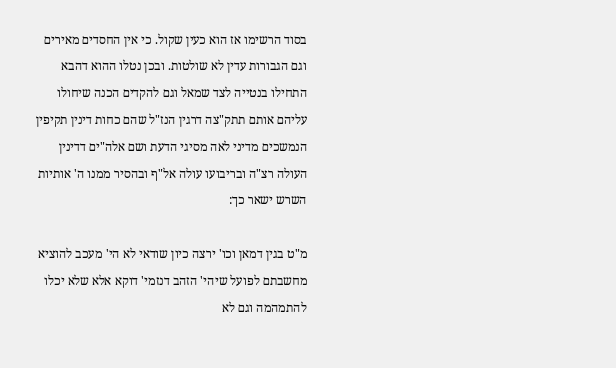בסוד הרשימו אז הוא כעין שקול. כי אין החסדים מאירים וגם הגבורות עדין לא שולטות. ובכן נטלו ההוא דהבא התחילו בנטייה לצד שמאל וגם להקדים הכנה שיחולו עליהם אותם תתק"צה דרגין הנז"ל שהם כחות דינין תקיפין הנמשכים מדיני לאה מסיגי הדעת ושם אלה"ים דדינין העולה רצ"ה ובריבועו עולה אל"ף ובהסיר ממנו ה' אותיות השרש ישאר כך:

מ"ט בגין דמאן וכו' ירצה כיון שודאי לא הי' מעכב להוציא מחשבתם לפועל שיהי' הזהב דנזמי' דוקא אלא שלא יכלו להתמהמה וגם לא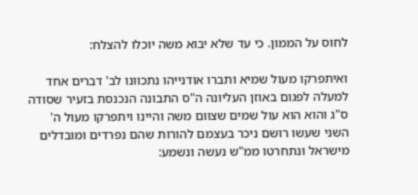לחוס על הממון. כי עד שלא יבוא משה יוכלו להצלח:

ואיתפרקו מעול שמיא ותברו אודנייהו נתכוונו לב' דברים אחד למעלה לפגום באוזן העליונה ה"ס התבונה הנכנסת בזעיר שסודה ס"ג והוא הוא עול שמים שצוום משה והיינו ויתפרקו מעול ה' השני שעשו רושם ניכר בעצמם להורות שהם נפרדים ומובדלים מישראל ונתחרטו ממ"ש נעשה ונשמע: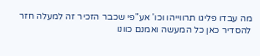מה עבדו פליגו תרווייהו וכו' אע"פי שכבר הזכיר זה למעלה חזר להסדיר כאן כל המעשה ואמנם כוונו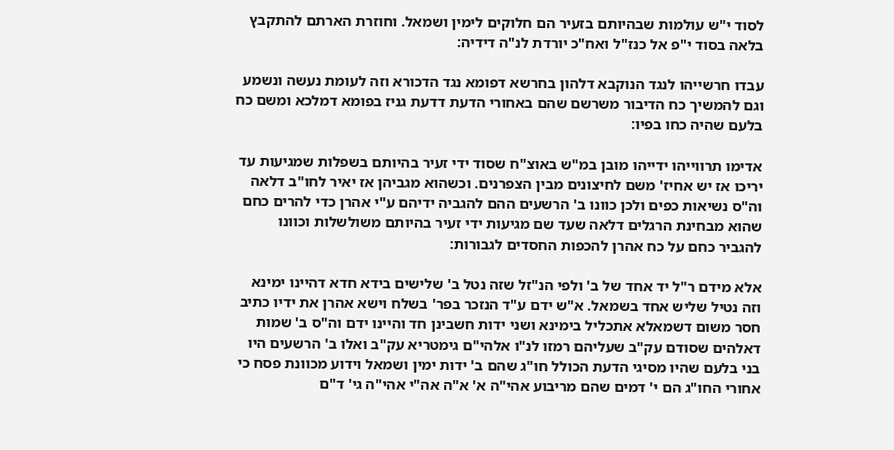לסוד י"ש עולמות שבהיותם בזעיר הם חלוקים לימין ושמאל. וחוזרת הארתם להתקבץ בלאה בסוד י"פ אל כנז"ל ואח"כ יורדת לנ"ה דידיה:

עבדו חרשייהו לנגד הנוקבא דלהון בחרשא דפומא נגד הדכורא וזה לעומת נעשה ונשמע וגם להמשיך כח הדיבור משרשם שהם באחורי הדעת דדעת גניז בפומא דמלכא ומשם כח בלעם שהיה כחו בפיו:

אדימו תרווייהו ידייהו מובן במ"ש באוצ"ח שסוד ידי זעיר בהיותם בשפלות שמגיעות עד יריכו אז יש אחיז' משם לחיצונים מבין הצפרנים. וכשהוא מגביהן אז יאיר לחו"ב דלאה וה"ס נשיאות כפים ולכן כוונו ב' הרשעים ההם להגביה ידיהם ע"י אהרן כדי להרים כחם שהוא מבחינת הרגלים דלאה שעד שם מגיעות ידי זעיר בהיותם משולשלות וכוונו להגביר כחם על כח אהרן להכפות החסדים לגבורות:

אלא מידם ר"ל יד אחד של ב' ולפי הנ"זל שזה נטל ב' שלישים בידא חדא דהיינו ימינא וזה נטיל שליש אחד בשמאל. א"ש ידם ע"ד הנזכר בפר' בשלח וישא אהרן את ידיו כתיב חסר משום דשמאלא אתכליל בימינא ושני ידות חשבינן חד והיינו ידם וה"ס ב' שמות דאלהים שסודם עק"ב שעליהם רמזו לנ"ו אלהי"ם גימטריא עק"ב ואלו ב' הרשעים היו בני בלעם שהיו מסיגי הדעת הכולל חו"ג שהם ב' ידות ימין ושמאל וידוע מכוונת פסח כי אחורי החו"ג הם י' דמים שהם מריבוע אהי"ה א' א"ה אה"י אהי"ה גי' ד"ם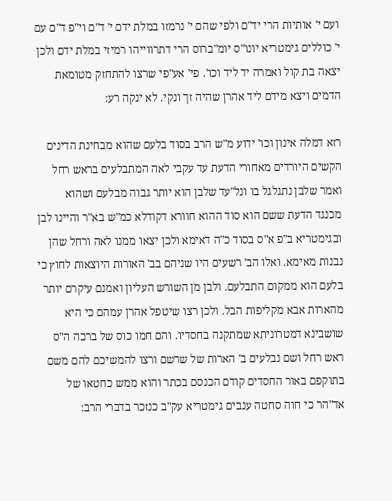ועם י' אותיות הרי יד"ם ולפי שהם י' נרמזו במלת ידם י' ד"ם וי"פ ד"ם עם י' כוללים גימטריא יונו"ס יומ"ברוס הרי דתרווייהו רמיזי במלת ידם ולכן יצאה בת קול ואמרה יד ליד וכו'. פי' אע"פי שרצו להתחזק מטומאת הדמים ויצא מידם ליד אהרן שהיה זך ונקי. לא ינקה רע:

רזא דמלה אינון וכו' ידוע מ"ש הרב בסוד בלעם שהוא מבחינת הדינים הקשים היורדים מאחורי הדעת עד עקבי לאה המתבלעים בראש רחל ואמר שלבן נתגלגל בו ונל"עד שלבן הוא יותר גבוה מבלעם ושהוא מכנגד הדעת ששם הוא סוד ההוא חוורא דקודלא כמ"ש בא"ר והיינו לבן ובגימטריא ב"פ א"ס בסוד כ"ה דאימא ולכן יצאו ממנו לאה ורחל שהן נבנות מאימא. ואלו הב' רשעים היו שניהם בב' האורות היוצאות לחוץ כי בלעם הוא ממקום התבלעם. ולבן מן השורש העליון ואמנם עיקרם יותר מהארות אבא מקליפות הבל. ולכן רצו שיטפל אהרן עמהם כי היא שושבינא דמטרוניתא שמתקנה בחסדיו. והם חמו כוס של ברכה ה"ס ראש רחל ושם נבלעים ב' הארות של שרשם ורצו להמשיכם להם משם בתוקפם באור החסדים קודם הכנסם בכתר והוא ממש כחטאו של אד"הר כי חוה סחטה ענבים גימטריא עק"ב כנזכר בדברי הרב: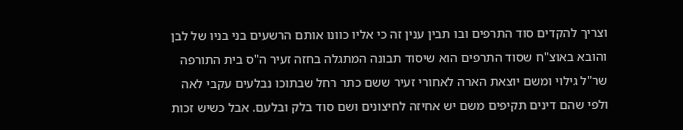וצריך להקדים סוד התרפים ובו תבין ענין זה כי אליו כוונו אותם הרשעים בני בניו של לבן והובא באוצ"ח שסוד התרפים הוא שיסוד תבונה המתגלה בחזה זעיר ה"ס בית התורפה שר"ל גילוי ומשם יוצאת הארה לאחורי זעיר ששם כתר רחל שבתוכו נבלעים עקבי לאה ולפי שהם דינים תקיפים משם יש אחיזה לחיצונים ושם סוד בלק ובלעם. אבל כשיש זכות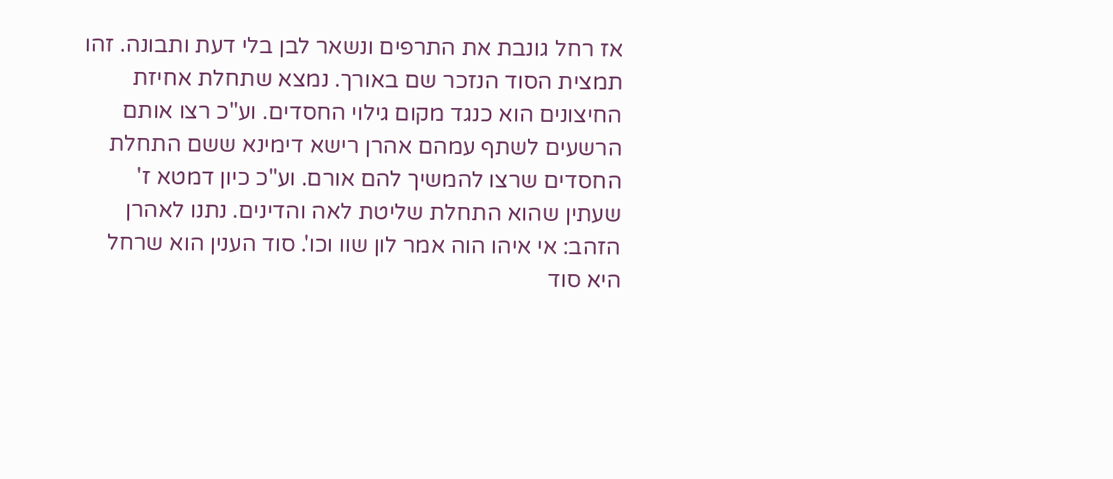אז רחל גונבת את התרפים ונשאר לבן בלי דעת ותבונה. זהו תמצית הסוד הנזכר שם באורך. נמצא שתחלת אחיזת החיצונים הוא כנגד מקום גילוי החסדים. וע"כ רצו אותם הרשעים לשתף עמהם אהרן רישא דימינא ששם התחלת החסדים שרצו להמשיך להם אורם. וע"כ כיון דמטא ז' שעתין שהוא התחלת שליטת לאה והדינים. נתנו לאהרן הזהב: אי איהו הוה אמר לון שוו וכו'. סוד הענין הוא שרחל היא סוד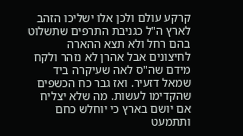קרקע עולם ולכן אלו ישליכו הזהב לארץ ה"ל כגניבת התרפים שתשלוט בהם רחל ולא תצא ההארה לחיצונים אבל אהרן לא נזהר ולקח מידם שה"ס לאה שעיקרה ביד שמאל דזעיר. ואז גבר כח הכשפים שהקדימו לעשות. מה שלא יצליח אם יושם בארץ כי יוחלש כחם ותתמעט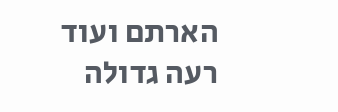הארתם ועוד רעה גדולה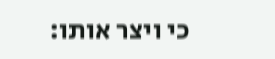כי ויצר אותו: